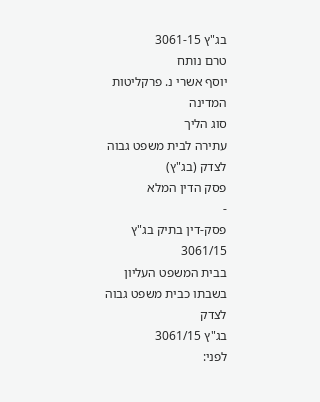בג"ץ 3061-15
טרם נותח
יוסף אשרי נ. פרקליטות המדינה
סוג הליך
עתירה לבית משפט גבוה לצדק (בג"ץ)
פסק הדין המלא
-
פסק-דין בתיק בג"ץ 3061/15
בבית המשפט העליון בשבתו כבית משפט גבוה לצדק
בג"ץ 3061/15
לפני: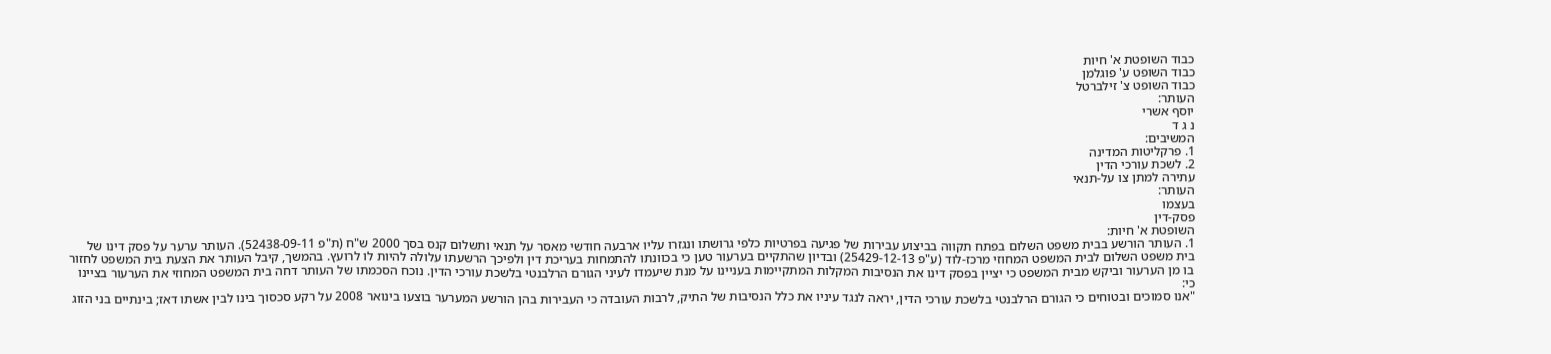כבוד השופטת א' חיות
כבוד השופט ע' פוגלמן
כבוד השופט צ' זילברטל
העותר:
יוסף אשרי
נ ג ד
המשיבים:
1. פרקליטות המדינה
2. לשכת עורכי הדין
עתירה למתן צו על-תנאי
העותר:
בעצמו
פסק-דין
השופטת א' חיות:
1. העותר הורשע בבית משפט השלום בפתח תקווה בביצוע עבירות של פגיעה בפרטיות כלפי גרושתו ונגזרו עליו ארבעה חודשי מאסר על תנאי ותשלום קנס בסך 2000 ש"ח (ת"פ 52438-09-11). העותר ערער על פסק דינו של בית משפט השלום לבית המשפט המחוזי מרכז-לוד (ע"פ 25429-12-13) ובדיון שהתקיים בערעור טען כי בכוונתו להתמחות בעריכת דין ולפיכך הרשעתו עלולה להיות לו לרועץ. בהמשך, קיבל העותר את הצעת בית המשפט לחזור בו מן הערעור וביקש מבית המשפט כי יציין בפסק דינו את הנסיבות המקלות המתקיימות בעניינו על מנת שיעמדו לעיני הגורם הרלבנטי בלשכת עורכי הדין. נוכח הסכמתו של העותר דחה בית המשפט המחוזי את הערעור בציינו כי:
"אנו סמוכים ובטוחים כי הגורם הרלבנטי בלשכת עורכי הדין, יראה לנגד עיניו את כלל הנסיבות של התיק, לרבות העובדה כי העבירות בהן הורשע המערער בוצעו בינואר 2008 על רקע סכסוך בינו לבין אשתו דאז; בינתיים בני הזוג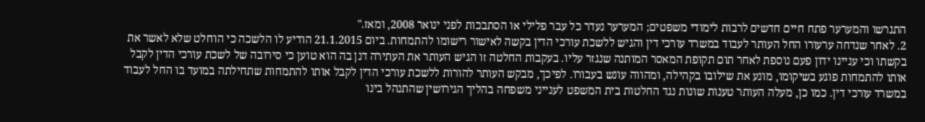התגרשו והמערער פתח חיים חדשים לרבות לימודי משפטים; המערער נעדר כל עבר פלילי או הסתבכות לפני ינואר 2008, ומאז."
2. לאחר שנדחה ערעורו החל העותר לעבוד במשרד עורכי דין והגיש ללשכת עורכי הדין בקשה לאישור רישומו להתמחות. ביום 21.1.2015 הודיע לו הלשכה כי הוחלט שלא לאשר את בקשתו וכי עניינו ידון פעם נוספת לאחר תום תקופת המאסר המותנה שנגזר עליו. בעקבות החלטה זו הגיש העותר את העתירה דנן בה הוא טוען כי סירובה של לשכת עורכי הדין לקבל אותו להתמחות פוגע בשיקומו, מונע את שילובו בקהילה, ומהווה עונש בעבורו. לפיכך, מבקש העותר להורות ללשכת עורכי הדין לקבל אותו להתמחות שתחילתה במועד בו החל לעבוד במשרד עורכי דין. כמו כן, מעלה העותר טענות שונות נגד החלטות בית המשפט לענייני משפחה בהליך הגירושין שהתנהל בינו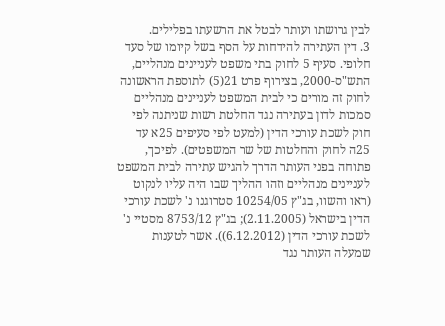לבין גרושתו ועותר לבטל את הרשעתו בפלילים.
3. דין העתירה להידחות על הסף בשל קיומו של סעד חלופי. סעיף 5 לחוק בתי משפט לעניינים מנהליים, התש"ס-2000, בצירוף פרט 21(5) לתוספת הראשונה לחוק זה מורים כי לבית המשפט לעניינים מנהליים סמכות לדון בעתירה נגד החלטת רשות שניתנה לפי חוק לשכת עורכי הדין (למעט לפי סעיפים 25א עד 25ה לחוק והחלטות של שר המשפטים). לפיכך, פתוחה בפני העותר הדרך להגיש עתירה לבית המשפט לעניינים מנהליים וזהו ההליך שבו היה עליו לנקוט (ראו והשוו, בג"ץ 10254/05 סטרוגנו נ' לשכת עורכי הדין בישראל (2.11.2005); בג"ץ 8753/12 מסטיי נ' לשכת עורכי הדין (6.12.2012)). אשר לטענות שמעלה העותר נגד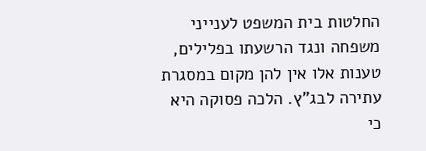החלטות בית המשפט לענייני משפחה ונגד הרשעתו בפלילים, טענות אלו אין להן מקום במסגרת עתירה לבג"ץ. הלכה פסוקה היא כי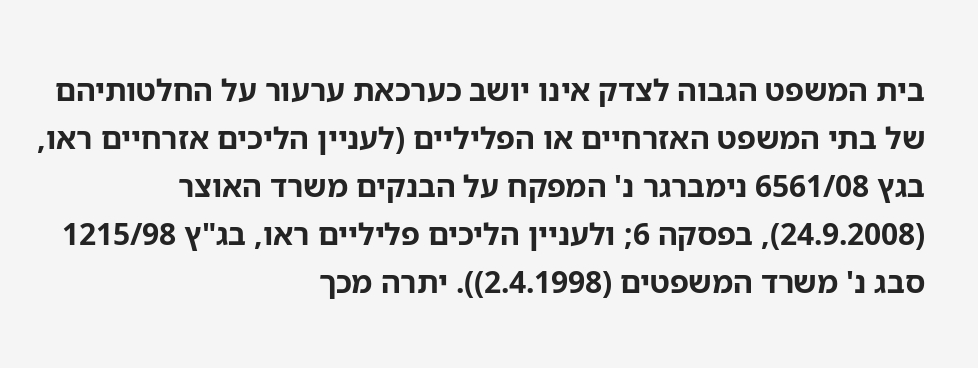בית המשפט הגבוה לצדק אינו יושב כערכאת ערעור על החלטותיהם של בתי המשפט האזרחיים או הפליליים (לעניין הליכים אזרחיים ראו, בגץ 6561/08 נימברגר נ' המפקח על הבנקים משרד האוצר (24.9.2008), בפסקה 6; ולעניין הליכים פליליים ראו, בג"ץ 1215/98 סבג נ' משרד המשפטים (2.4.1998)). יתרה מכך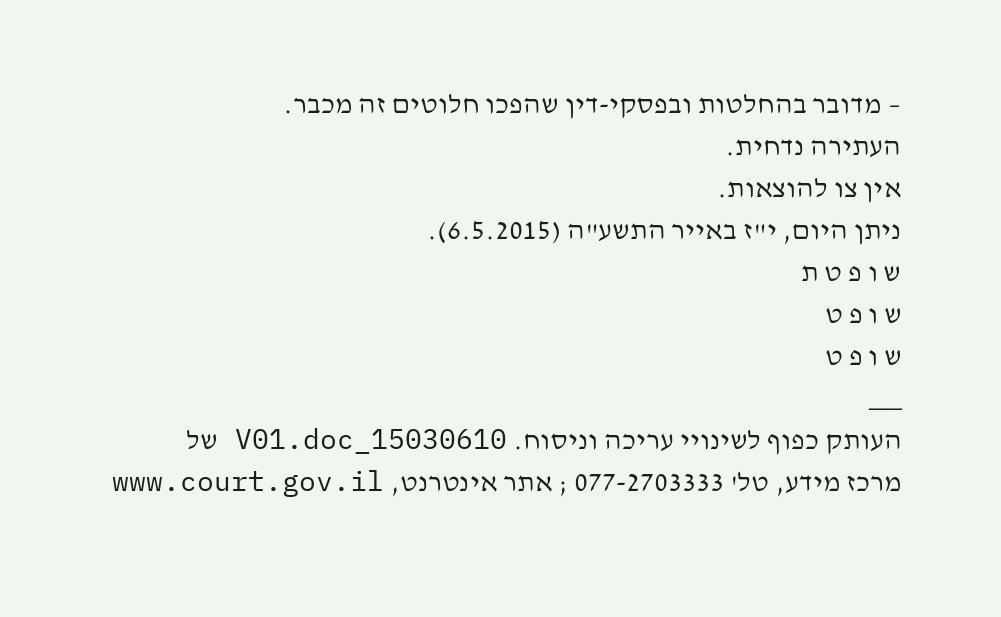– מדובר בהחלטות ובפסקי-דין שהפכו חלוטים זה מכבר.
העתירה נדחית.
אין צו להוצאות.
ניתן היום, י"ז באייר התשע"ה (6.5.2015).
ש ו פ ט ת
ש ו פ ט
ש ו פ ט
___
העותק כפוף לשינויי עריכה וניסוח. 15030610_V01.doc של
מרכז מידע, טל' 077-2703333 ; אתר אינטרנט, www.court.gov.il